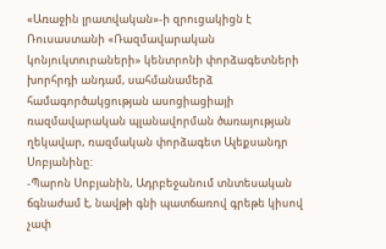«Առաջին լրատվական»-ի զրուցակիցն է Ռուսաստանի «Ռազմավարական կոնյուկտուրաների» կենտրոնի փորձագետների խորհրդի անդամ, սահմանամերձ համագործակցության ասոցիացիայի ռազմավարական պլանավորման ծառայության ղեկավար, ռազմական փորձագետ Ալեքսանդր Սոբյանինը:
-Պարոն Սոբյանին, Ադրբեջանում տնտեսական ճգնաժամ է, նավթի գնի պատճառով գրեթե կիսով չափ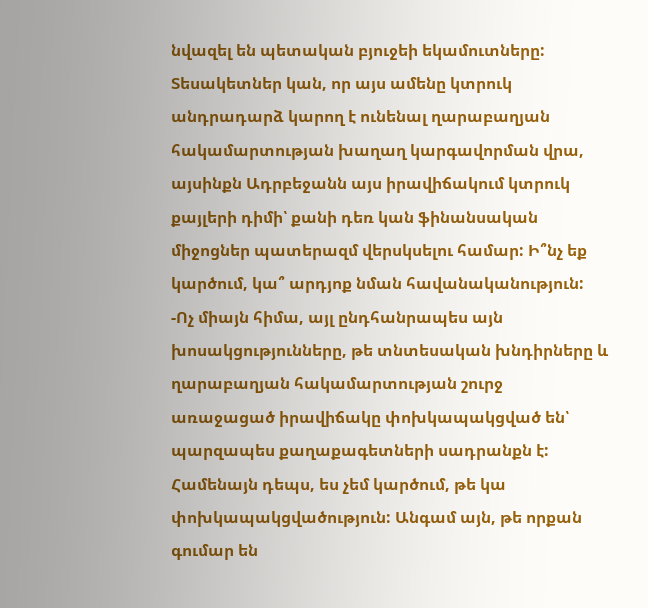նվազել են պետական բյուջեի եկամուտները: Տեսակետներ կան, որ այս ամենը կտրուկ անդրադարձ կարող է ունենալ ղարաբաղյան հակամարտության խաղաղ կարգավորման վրա, այսինքն Ադրբեջանն այս իրավիճակում կտրուկ քայլերի դիմի՝ քանի դեռ կան ֆինանսական միջոցներ պատերազմ վերսկսելու համար: Ի՞նչ եք կարծում, կա՞ արդյոք նման հավանականություն:
-Ոչ միայն հիմա, այլ ընդհանրապես այն խոսակցությունները, թե տնտեսական խնդիրները և ղարաբաղյան հակամարտության շուրջ առաջացած իրավիճակը փոխկապակցված են՝ պարզապես քաղաքագետների սադրանքն է: Համենայն դեպս, ես չեմ կարծում, թե կա փոխկապակցվածություն: Անգամ այն, թե որքան գումար են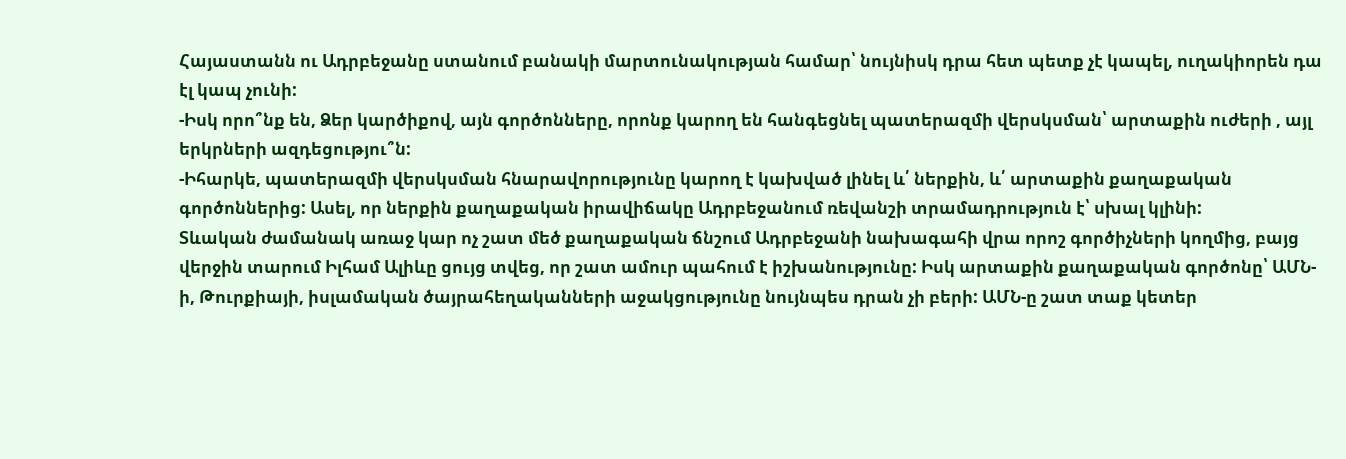Հայաստանն ու Ադրբեջանը ստանում բանակի մարտունակության համար՝ նույնիսկ դրա հետ պետք չէ կապել, ուղակիորեն դա էլ կապ չունի:
-Իսկ որո՞նք են, Ձեր կարծիքով, այն գործոնները, որոնք կարող են հանգեցնել պատերազմի վերսկսման՝ արտաքին ուժերի , այլ երկրների ազդեցությու՞ն:
-Իհարկե, պատերազմի վերսկսման հնարավորությունը կարող է կախված լինել և՛ ներքին, և՛ արտաքին քաղաքական գործոններից: Ասել, որ ներքին քաղաքական իրավիճակը Ադրբեջանում ռեվանշի տրամադրություն է՝ սխալ կլինի:
Տևական ժամանակ առաջ կար ոչ շատ մեծ քաղաքական ճնշում Ադրբեջանի նախագահի վրա որոշ գործիչների կողմից, բայց վերջին տարում Իլհամ Ալիևը ցույց տվեց, որ շատ ամուր պահում է իշխանությունը: Իսկ արտաքին քաղաքական գործոնը՝ ԱՄՆ-ի, Թուրքիայի, իսլամական ծայրահեղականների աջակցությունը նույնպես դրան չի բերի: ԱՄՆ-ը շատ տաք կետեր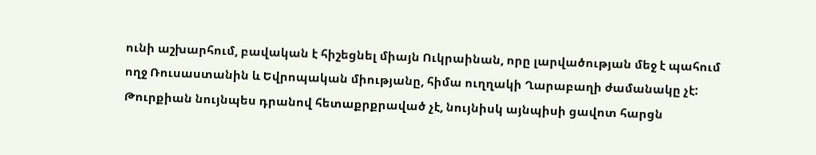ունի աշխարհում, բավական է հիշեցնել միայն Ուկրաինան, որը լարվածության մեջ է պահում ողջ Ռուսաստանին և Եվրոպական միությանը, հիմա ուղղակի Ղարաբաղի ժամանակը չէ: Թուրքիան նույնպես դրանով հետաքրքրաված չէ, նույնիսկ այնպիսի ցավոտ հարցն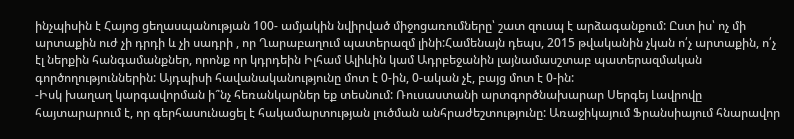ինչպիսին է Հայոց ցեղասպանության 100- ամյակին նվիրված միջոցառումները՝ շատ զուսպ է արձագանքում: Ըստ իս՝ ոչ մի արտաքին ուժ չի դրդի և չի սադրի , որ Ղարաբաղում պատերազմ լինի:Համենայն դեպս, 2015 թվականին չկան ո՛չ արտաքին, ո՛չ էլ ներքին հանգամանքներ, որոնք որ կդրդեին Իլհամ Ալիևին կամ Ադրբեջանին լայնամասշտաբ պատերազմական գործողություններին: Այդպիսի հավանականությունը մոտ է 0-ին, 0-ական չէ, բայց մոտ է 0-ին:
-Իսկ խաղաղ կարգավորման ի՞նչ հեռանկարներ եք տեսնում: Ռուսաստանի արտգործնախարար Սերգեյ Լավրովը հայտարարում է, որ գերհասունացել է հակամարտության լուծման անհրաժեշտությունը: Առաջիկայում Ֆրանսիայում հնարավոր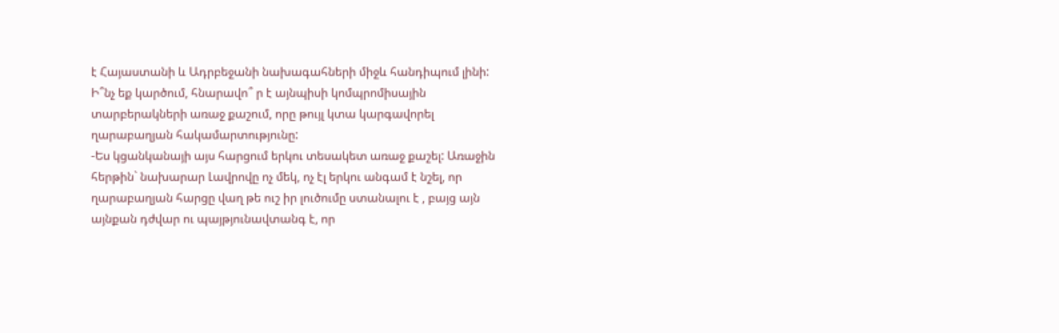է Հայաստանի և Ադրբեջանի նախագահների միջև հանդիպում լինի: Ի՞նչ եք կարծում, հնարավո՞ ր է այնպիսի կոմպրոմիսային տարբերակների առաջ քաշում, որը թույլ կտա կարգավորել ղարաբաղյան հակամարտությունը:
-Ես կցանկանայի այս հարցում երկու տեսակետ առաջ քաշել: Առաջին հերթին` նախարար Լավրովը ոչ մեկ, ոչ էլ երկու անգամ է նշել, որ ղարաբաղյան հարցը վաղ թե ուշ իր լուծումը ստանալու է , բայց այն այնքան դժվար ու պայթյունավտանգ է, որ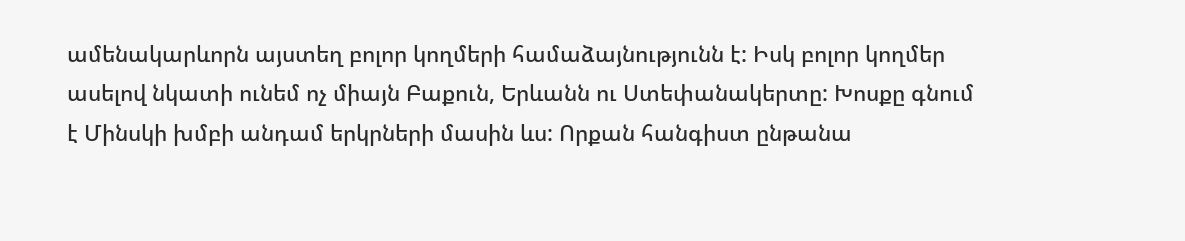ամենակարևորն այստեղ բոլոր կողմերի համաձայնությունն է: Իսկ բոլոր կողմեր ասելով նկատի ունեմ ոչ միայն Բաքուն, Երևանն ու Ստեփանակերտը: Խոսքը գնում է Մինսկի խմբի անդամ երկրների մասին ևս: Որքան հանգիստ ընթանա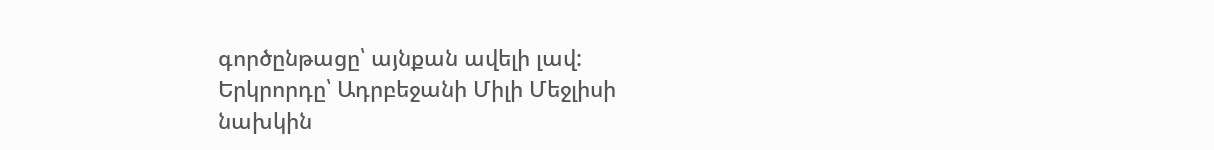գործընթացը՝ այնքան ավելի լավ:
Երկրորդը՝ Ադրբեջանի Միլի Մեջլիսի նախկին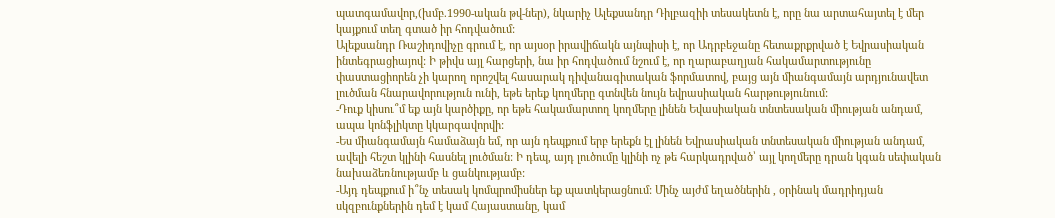պատգամավոր,(խմբ.1990-ական թվ-ներ), նկարիչ Ալեքսանդր Դիլբազիի տեսակետն է, որը նա արտահայտել է մեր կայքում տեղ գտած իր հոդվածում:
Ալեքսանդր Ռաշիդովիչը գրում է, որ այսօր իրավիճակն այնպիսի է, որ Ադրբեջանը հետաքրքրված է Եվրասիական ինտեգրացիայով: Ի թիվս այլ հարցերի, նա իր հոդվածում նշում է, որ ղարաբաղյան հակամարտությունը փաստացիորեն չի կարող որոշվել հասարակ դիվանագիտական ֆորմատով, բայց այն միանգամայն արդյունավետ լուծման հնարավորություն ունի, եթե երեք կողմերը գտնվեն նույն եվրասիական հարթությունում:
-Դուք կիսու՞մ եք այն կարծիքը, որ եթե հակամարտող կողմերը լինեն Եվասիական տնտեսական միության անդամ, ապա կոնֆլիկտը կկարգավորվի:
-Ես միանգամայն համաձայն եմ, որ այն դեպքում երբ երեքն էլ լինեն Եվրասիական տնտեսական միության անդամ, ավելի հեշտ կլինի հասնել լուծման: Ի դեպ, այդ լուծումը կլինի ոչ թե հարկադրված՝ այլ կողմերը դրան կգան սեփական նախաձեռնությամբ և ցանկությամբ:
-Այդ դեպքում ի՞նչ տեսակ կոմպրոմիսներ եք պատկերացնում: Մինչ այժմ եղածներին , օրինակ մադրիդյան սկզբունքներին դեմ է կամ Հայաստանը, կամ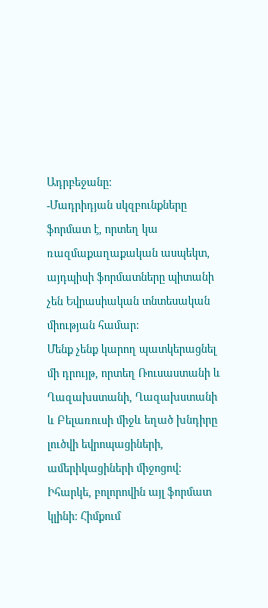Ադրբեջանը:
-Մադրիդյան սկզբունքները ֆորմատ է, որտեղ կա ռազմաքաղաքական ասպեկտ, այդպիսի ֆորմատները պիտանի չեն Եվրասիական տնտեսական միության համար:
Մենք չենք կարող պատկերացնել մի դրույթ, որտեղ Ռուսաստանի և Ղազախստանի, Ղազախստանի և Բելառուսի միջև եղած խնդիրը լուծվի եվրոպացիների, ամերիկացիների միջոցով: Իհարկե, բոլորովին այլ ֆորմատ կլինի: Հիմքում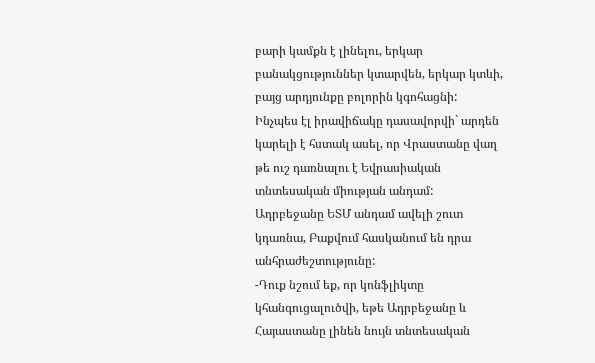բարի կամքն է լինելու, երկար բանակցություններ կտարվեն, երկար կտևի, բայց արդյունքը բոլորին կգոհացնի:
Ինչպես էլ իրավիճակը դասավորվի` արդեն կարելի է հստակ ասել, որ Վրաստանը վաղ թե ուշ դառնալու է Եվրասիական տնտեսական միության անդամ: Ադրբեջանը ԵՏՄ անդամ ավելի շուտ կդառնա, Բաքվում հասկանում են դրա անհրաժեշտությունը:
-Դուք նշում եք, որ կոնֆլիկտը կհանգուցալուծվի, եթե Ադրբեջանը և Հայաստանը լինեն նույն տնտեսական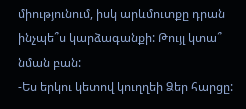միությունում, իսկ արևմուտքը դրան ինչպե՞ս կարձագանքի: Թույլ կտա՞ նման բան:
-Ես երկու կետով կուղղեի Ձեր հարցը: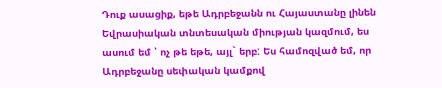Դուք ասացիք, եթե Ադրբեջանն ու Հայաստանը լինեն Եվրասիական տնտեսական միության կազմում, ես ասում եմ ՝ ոչ թե եթե, այլ` երբ: Ես համոզված եմ, որ Ադրբեջանը սեփական կամքով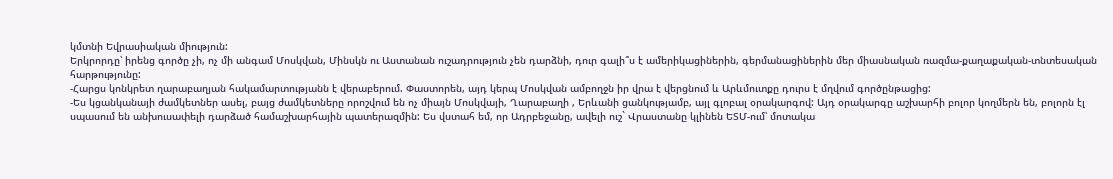կմտնի Եվրասիական միություն:
Երկրորդը՝ իրենց գործը չի, ոչ մի անգամ Մոսկվան, Մինսկն ու Աստանան ուշադրություն չեն դարձնի, դուր գալի՞ս է ամերիկացիներին, գերմանացիներին մեր միասնական ռազմա-քաղաքական-տնտեսական հարթությունը:
-Հարցս կոնկրետ ղարաբաղյան հակամարտությանն է վերաբերում. Փաստորեն, այդ կերպ Մոսկվան ամբողջն իր վրա է վերցնում և Արևմուտքը դուրս է մղվում գործընթացից:
-Ես կցանկանայի ժամկետներ ասել, բայց ժամկետները որոշվում են ոչ միայն Մոսկվայի, Ղարաբաղի , Երևանի ցանկությամբ, այլ գլոբալ օրակարգով: Այդ օրակարգը աշխարհի բոլոր կողմերն են, բոլորն էլ սպասում են անխուսափելի դարձած համաշխարհային պատերազմին: Ես վստահ եմ, որ Ադրբեջանը, ավելի ուշ` Վրաստանը կլինեն ԵՏՄ-ում՝ մոտակա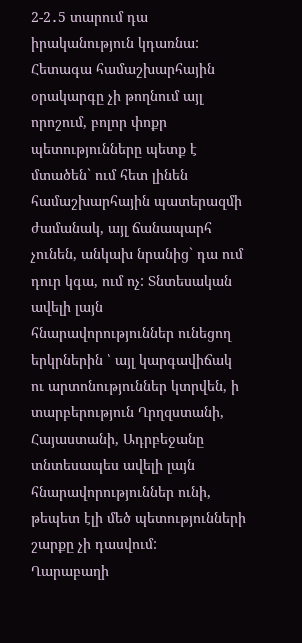2-2․5 տարում դա իրականություն կդառնա:
Հետագա համաշխարհային օրակարգը չի թողնում այլ որոշում, բոլոր փոքր պետությունները պետք է մտածեն` ում հետ լինեն համաշխարհային պատերազմի ժամանակ, այլ ճանապարհ չունեն, անկախ նրանից` դա ում դուր կգա, ում ոչ: Տնտեսական ավելի լայն հնարավորություններ ունեցող երկրներին ՝ այլ կարգավիճակ ու արտոնություններ կտրվեն, ի տարբերություն Ղրղզստանի, Հայաստանի, Ադրբեջանը տնտեսապես ավելի լայն հնարավորություններ ունի, թեպետ էլի մեծ պետությունների շարքը չի դասվում:
Ղարաբաղի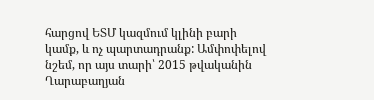հարցով ԵՏՄ կազմում կլինի բարի կամք, և ոչ պարտադրանք: Ամփոփելով նշեմ, որ այս տարի՝ 2015 թվականին Ղարաբաղյան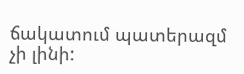ճակատում պատերազմ չի լինի: